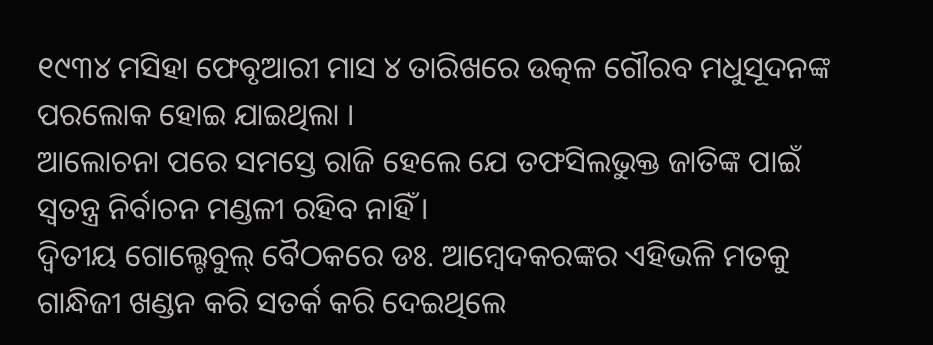୧୯୩୪ ମସିହା ଫେବୃଆରୀ ମାସ ୪ ତାରିଖରେ ଉତ୍କଳ ଗୌରବ ମଧୁସୂଦନଙ୍କ ପରଲୋକ ହୋଇ ଯାଇଥିଲା ।
ଆଲୋଚନା ପରେ ସମସ୍ତେ ରାଜି ହେଲେ ଯେ ତଫସିଲଭୁକ୍ତ ଜାତିଙ୍କ ପାଇଁ ସ୍ୱତନ୍ତ୍ର ନିର୍ବାଚନ ମଣ୍ଡଳୀ ରହିବ ନାହିଁ ।
ଦ୍ୱିତୀୟ ଗୋଲ୍ଟେବୁଲ୍ ବୈଠକରେ ଡଃ. ଆମ୍ୱେଦକରଙ୍କର ଏହିଭଳି ମତକୁ ଗାନ୍ଧିଜୀ ଖଣ୍ଡନ କରି ସତର୍କ କରି ଦେଇଥିଲେ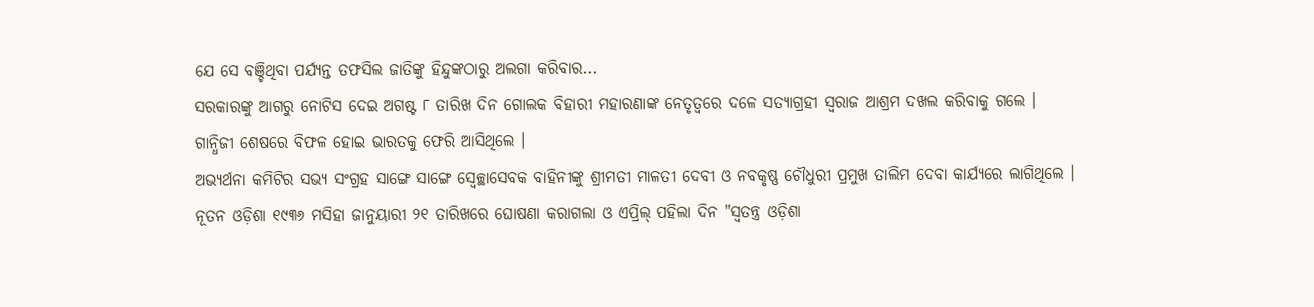ଯେ ସେ ବଞ୍ଚିଥିବା ପର୍ଯ୍ୟନ୍ତ ତଫସିଲ ଜାତିଙ୍କୁ ହିନ୍ଦୁଙ୍କଠାରୁ ଅଲଗା କରିବାର...
ସରକାରଙ୍କୁ ଆଗରୁ ନୋଟିସ ଦେଇ ଅଗଷ୍ଟ ୮ ତାରିଖ ଦିନ ଗୋଲକ ବିହାରୀ ମହାରଣାଙ୍କ ନେତୃତ୍ୱରେ ଦଳେ ସତ୍ୟାଗ୍ରହୀ ସ୍ୱରାଜ ଆଶ୍ରମ ଦଖଲ କରିବାକୁ ଗଲେ ।
ଗାନ୍ଧିଜୀ ଶେଷରେ ବିଫଳ ହୋଇ ଭାରତକୁ ଫେରି ଆସିଥିଲେ ।
ଅଭ୍ୟର୍ଥନା କମିଟିର ସଭ୍ୟ ସଂଗ୍ରହ ସାଙ୍ଗେ ସାଙ୍ଗେ ସ୍ୱେଚ୍ଛାସେବକ ବାହିନୀଙ୍କୁ ଶ୍ରୀମତୀ ମାଳତୀ ଦେବୀ ଓ ନବକୃଷ୍ଣ ଚୌଧୁରୀ ପ୍ରମୁଖ ତାଲିମ ଦେବା କାର୍ଯ୍ୟରେ ଲାଗିଥିଲେ ।
ନୂତନ ଓଡ଼ିଶା ୧୯୩୬ ମସିହା ଜାନୁୟାରୀ ୨୧ ତାରିଖରେ ଘୋଷଣା କରାଗଲା ଓ ଏପ୍ରିଲ୍ ପହିଲା ଦିନ "ସ୍ୱତନ୍ତ୍ର ଓଡ଼ିଶା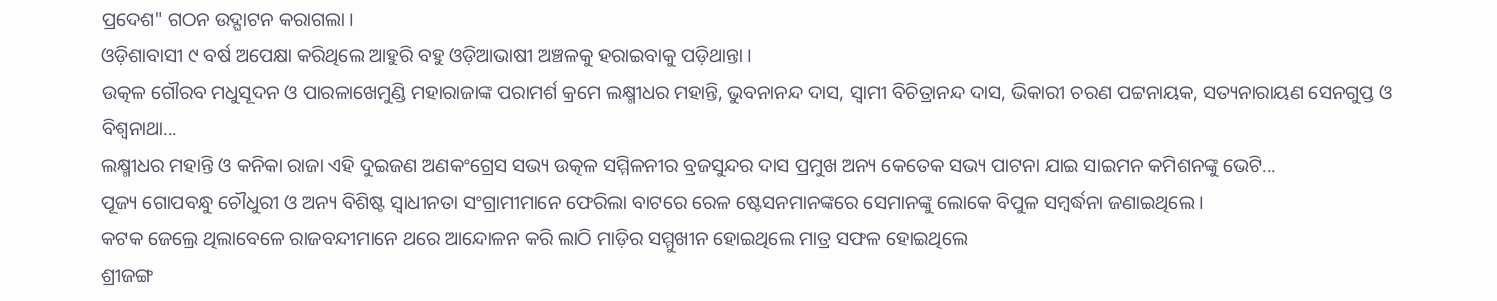ପ୍ରଦେଶ" ଗଠନ ଉଦ୍ଘାଟନ କରାଗଲା ।
ଓଡ଼ିଶାବାସୀ ୯ ବର୍ଷ ଅପେକ୍ଷା କରିଥିଲେ ଆହୁରି ବହୁ ଓଡ଼ିଆଭାଷୀ ଅଞ୍ଚଳକୁ ହରାଇବାକୁ ପଡ଼ିଥାନ୍ତା ।
ଉତ୍କଳ ଗୌରବ ମଧୁସୂଦନ ଓ ପାରଳାଖେମୁଣ୍ଡି ମହାରାଜାଙ୍କ ପରାମର୍ଶ କ୍ରମେ ଲକ୍ଷ୍ମୀଧର ମହାନ୍ତି, ଭୁବନାନନ୍ଦ ଦାସ, ସ୍ୱାମୀ ବିଚିତ୍ରାନନ୍ଦ ଦାସ, ଭିକାରୀ ଚରଣ ପଟ୍ଟନାୟକ, ସତ୍ୟନାରାୟଣ ସେନଗୁପ୍ତ ଓ ବିଶ୍ୱନାଥା...
ଲକ୍ଷ୍ମୀଧର ମହାନ୍ତି ଓ କନିକା ରାଜା ଏହି ଦୁଇଜଣ ଅଣକଂଗ୍ରେସ ସଭ୍ୟ ଉତ୍କଳ ସମ୍ମିଳନୀର ବ୍ରଜସୁନ୍ଦର ଦାସ ପ୍ରମୁଖ ଅନ୍ୟ କେତେକ ସଭ୍ୟ ପାଟନା ଯାଇ ସାଇମନ କମିଶନଙ୍କୁ ଭେଟି...
ପୂଜ୍ୟ ଗୋପବନ୍ଧୁ ଚୌଧୁରୀ ଓ ଅନ୍ୟ ବିଶିଷ୍ଟ ସ୍ୱାଧୀନତା ସଂଗ୍ରାମୀମାନେ ଫେରିଲା ବାଟରେ ରେଳ ଷ୍ଟେସନମାନଙ୍କରେ ସେମାନଙ୍କୁ ଲୋକେ ବିପୁଳ ସମ୍ୱର୍ଦ୍ଧନା ଜଣାଇଥିଲେ ।
କଟକ ଜେଲ୍ରେ ଥିଲାବେଳେ ରାଜବନ୍ଦୀମାନେ ଥରେ ଆନ୍ଦୋଳନ କରି ଲାଠି ମାଡ଼ିର ସମ୍ମୁଖୀନ ହୋଇଥିଲେ ମାତ୍ର ସଫଳ ହୋଇଥିଲେ
ଶ୍ରୀଜଙ୍ଗ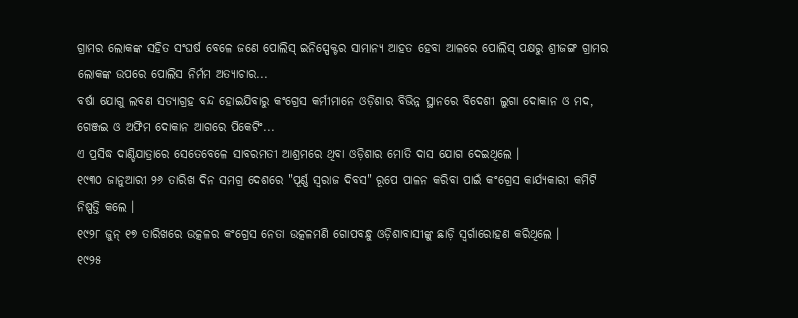ଗ୍ରାମର ଲୋକଙ୍କ ସହିତ ସଂଘର୍ଷ ବେଳେ ଜଣେ ପୋଲିସ୍ ଇନିସ୍ପେକ୍ଟର ସାମାନ୍ୟ ଆହତ ହେବା ଆଳରେ ପୋଲିସ୍ ପକ୍ଷରୁ ଶ୍ରୀଜଙ୍ଗ ଗ୍ରାମର ଲୋକଙ୍କ ଉପରେ ପୋଲିସ ନିର୍ମମ ଅତ୍ୟାଚାର...
ବର୍ଷା ଯୋଗୁ ଲବଣ ସତ୍ୟାଗ୍ରହ ବନ୍ଦ ହୋଇଯିବାରୁ କଂଗ୍ରେସ କର୍ମୀମାନେ ଓଡ଼ିଶାର ବିଭିନ୍ନ ସ୍ଥାନରେ ବିଦେଶୀ ଲୁଗା ଦୋକାନ ଓ ମଦ, ଗେଞ୍ଜଇ ଓ ଅଫିମ ଦୋକାନ ଆଗରେ ପିକେଟିଂ...
ଏ ପ୍ରସିଦ୍ଧ ଦାଣ୍ଡିଯାତ୍ରାରେ ସେତେବେଳେ ସାବରମତୀ ଆଶ୍ରମରେ ଥିବା ଓଡ଼ିଶାର ମୋତି ଦାସ ଯୋଗ ଦେଇଥିଲେ ।
୧୯୩୦ ଜାନୁଆରୀ ୨୬ ତାରିଖ ଦିନ ସମଗ୍ର ଦେଶରେ "ପୂର୍ଣ୍ଣ ସ୍ୱରାଜ ଦିବସ" ରୂପେ ପାଳନ କରିବା ପାଇଁ କଂଗ୍ରେସ କାର୍ଯ୍ୟକାରୀ କମିଟି ନିଷ୍ପତ୍ତି କଲେ ।
୧୯୨୮ ଜୁନ୍ ୧୭ ତାରିଖରେ ଉତ୍କଳର କଂଗ୍ରେସ ନେତା ଉତ୍କଳମଣି ଗୋପବନ୍ଧୁ ଓଡ଼ିଶାବାସୀଙ୍କୁ ଛାଡ଼ି ସ୍ୱର୍ଗାରୋହଣ କରିଥିଲେ ।
୧୯୨୫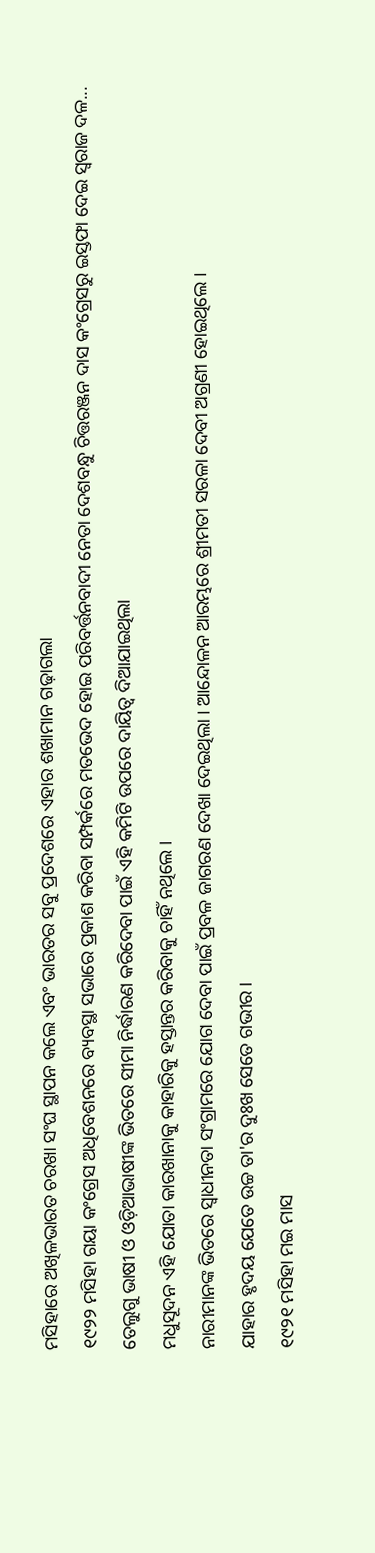ମସିହାରେ ଅଖିଳଭାରତ ଚରଖା ସଂଘ ସ୍ଥାପନ କଲେ ଏବଂ ଭାରତର ସବୁ ପ୍ରଦେଶରେ ଏହାର ଶଖାମାନ ଗଢ଼ାଗଲା
୧୯୨୨ ମସିହା ଗୟା କଂଗ୍ରେସ ଅଧିବେଶନରେ ବ୍ୟବସ୍ଥା ସଭାରେ ପ୍ରକାଶ କରିବା ସମ୍ପର୍କରେ ମତଭେଦ ହୋଇ ପରିବର୍ତ୍ତନବାଦୀ ନେତା ଦେଶବନ୍ଧୁ ଚିତ୍ତରଞ୍ଜନ ଦାସ କଂଗ୍ରେସରୁ ଇସ୍ତଫା ଦେଇ ସ୍ୱରାଜ ଦଳ...
ତେଲୁଗୁ ଭାଷୀ ଓ ଓଡ଼ିଆଭାଷୀଙ୍କ ଭିତରେ ସୀମା ନିର୍ଦ୍ଧାରଣ କରିଦେବା ପାଇଁ ଏହି କମିଟି ଉପରେ ଦାୟିତ୍ୱ ଦିଆଯାଇଥିଲା
ମଧୁସୂଦନ ଏହି ଯୋତା କାରଖାନାକୁ କାହାରିକୁ ହସ୍ତାନ୍ତର କରିବାକୁ ଚାହିଁ ନଥିଲେ ।
ନାରୀମାନଙ୍କ ଭିତରେ ସ୍ୱାଧୀନତା ସଂଗ୍ରାମରେ ଯୋଗ ଦେବା ପାଇଁ ପ୍ରବଳ ଜାଗରଣ ଦେଖା ଦେଇଥିଲା । ଆନ୍ଦୋଳନ ଆରମ୍ଭରେ ଶ୍ରୀମତୀ ସରଳା ଦେବୀ ଅଗ୍ରଣୀ ହୋଇଥିଲେ ।
ଯାହାର ହୃଦୟ ଯେତେ ଉଚ୍ଚ ତା'ର ଦୁଃଖ ସେତେ ଗଭୀର ।
୧୯୨୧ ମସିହା ମଇ ମାସ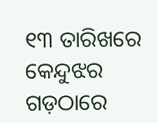୧୩ ତାରିଖରେ କେନ୍ଦୁଝର ଗଡ଼ଠାରେ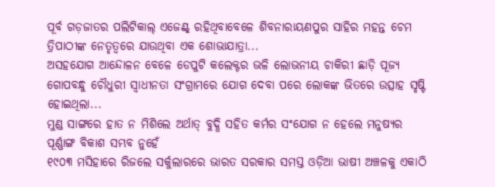ପୂର୍ବ ଗଡ଼ଜାତର ପଲିଟିକାଲ୍ ଏଜେଣ୍ଟ୍ ରହିଥିବାବେଳେ ଶିବନାରାୟଣପୁର ସାହିର ମହନ୍ତ ଚେମ ତ୍ରିପାଠୀଙ୍କ ନେତୃତ୍ୱରେ ଯାଉଥିବା ଏକ ଶୋଭାଯାତ୍ରା...
ଅସହଯୋଗ ଆନ୍ଦୋଳନ ବେଳେ ଡେପୁଟି କଲେକ୍ଟର ଭଳି ଲୋଭନୀୟ ଚାକିରୀ ଛାଡ଼ି ପୂଜ୍ୟ ଗୋପବନ୍ଧୁ ଚୌଧୁରୀ ସ୍ୱାଧୀନତା ସଂଗ୍ରାମରେ ଯୋଗ ଦେବା ପରେ ଲୋକଙ୍କ ଭିତରେ ଉତ୍ସାହ ସୃଷ୍ଟି ହୋଇଥିଲା...
ମୁଣ୍ଡ ସାଙ୍ଗରେ ହାତ ନ ମିଶିଲେ ଅର୍ଥାତ୍ ବୁଦ୍ଧି ସହିତ କର୍ମର ସଂଯୋଗ ନ ହେଲେ ମନୁଷ୍ୟର ପୂର୍ଣ୍ଣାଙ୍ଗ ବିକାଶ ସମ୍ଭବ ନୁହେଁ
୧୯୦୩ ମସିହାରେ ରିଜଲେ ସର୍କୁଲାରରେ ଭାରତ ସରକାର ସମସ୍ତ ଓଡ଼ିଆ ଭାଷୀ ଅଞ୍ଚଳକୁ ଏକାଠି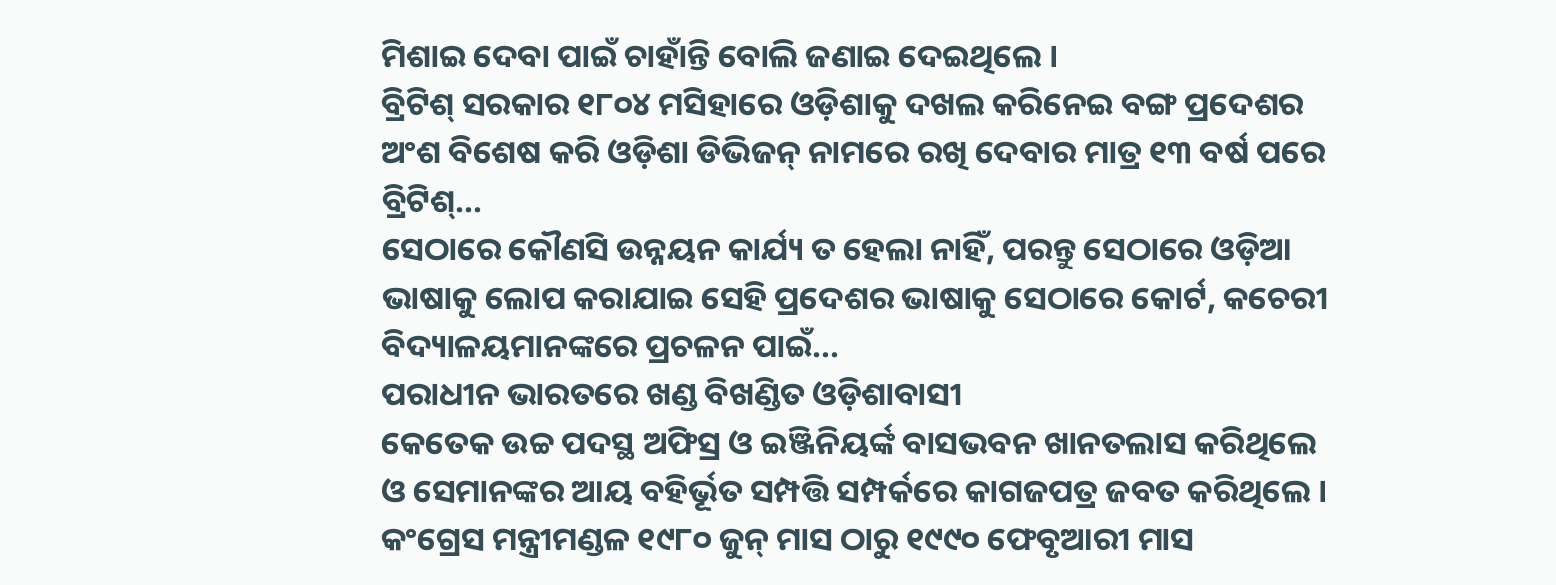ମିଶାଇ ଦେବା ପାଇଁ ଚାହାଁନ୍ତି ବୋଲି ଜଣାଇ ଦେଇଥିଲେ ।
ବ୍ରିଟିଶ୍ ସରକାର ୧୮୦୪ ମସିହାରେ ଓଡ଼ିଶାକୁ ଦଖଲ କରିନେଇ ବଙ୍ଗ ପ୍ରଦେଶର ଅଂଶ ବିଶେଷ କରି ଓଡ଼ିଶା ଡିଭିଜନ୍ ନାମରେ ରଖି ଦେବାର ମାତ୍ର ୧୩ ବର୍ଷ ପରେ ବ୍ରିଟିଶ୍...
ସେଠାରେ କୌଣସି ଉନ୍ନୟନ କାର୍ଯ୍ୟ ତ ହେଲା ନାହିଁ, ପରନ୍ତୁ ସେଠାରେ ଓଡ଼ିଆ ଭାଷାକୁ ଲୋପ କରାଯାଇ ସେହି ପ୍ରଦେଶର ଭାଷାକୁ ସେଠାରେ କୋର୍ଟ, କଚେରୀ ବିଦ୍ୟାଳୟମାନଙ୍କରେ ପ୍ରଚଳନ ପାଇଁ...
ପରାଧୀନ ଭାରତରେ ଖଣ୍ଡ ବିଖଣ୍ଡିତ ଓଡ଼ିଶାବାସୀ
କେତେକ ଉଚ୍ଚ ପଦସ୍ଥ ଅଫିସ୍ର ଓ ଇଞ୍ଜିନିୟର୍ଙ୍କ ବାସଭବନ ଖାନତଲାସ କରିଥିଲେ ଓ ସେମାନଙ୍କର ଆୟ ବହିର୍ଭୂତ ସମ୍ପତ୍ତି ସମ୍ପର୍କରେ କାଗଜପତ୍ର ଜବତ କରିଥିଲେ ।
କଂଗ୍ରେସ ମନ୍ତ୍ରୀମଣ୍ଡଳ ୧୯୮୦ ଜୁନ୍ ମାସ ଠାରୁ ୧୯୯୦ ଫେବୃଆରୀ ମାସ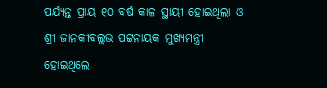ପର୍ଯ୍ୟନ୍ତ ପ୍ରାୟ ୧୦ ବର୍ଷ କାଳ ସ୍ଥାୟୀ ହୋଇଥିଲା ଓ ଶ୍ରୀ ଜାନକୀବଲ୍ଲଭ ପଟ୍ଟନାୟକ ମୁଖ୍ୟମନ୍ତ୍ରୀ ହୋଇଥିଲେ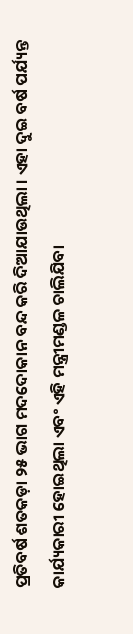ପ୍ରତିବର୍ଷ ଶତକଡ଼ା ୨୫ ଭାଗ ମଦଦୋକାନ ବନ୍ଦ କରି ଦିଆଯାଉଥିଲା । ଏହା ଦୁଇ ବର୍ଷ ପର୍ଯ୍ୟନ୍ତ କାର୍ଯ୍ୟକାରୀ ହୋଇଥିଲା ଏବଂ ଏହି ମନ୍ତ୍ରୀମଣ୍ଡଳ ଚାଲିଯିବା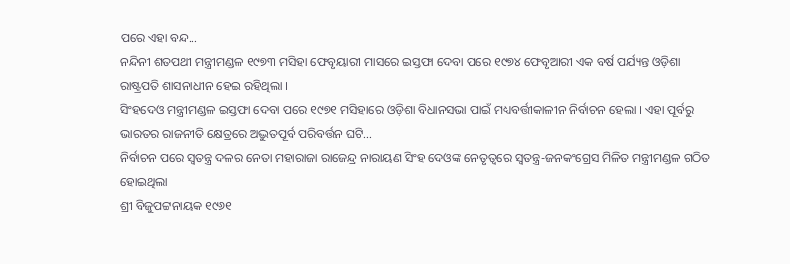ପରେ ଏହା ବନ୍ଦ...
ନନ୍ଦିନୀ ଶତପଥୀ ମନ୍ତ୍ରୀମଣ୍ଡଳ ୧୯୭୩ ମସିହା ଫେବୃୟାରୀ ମାସରେ ଇସ୍ତଫା ଦେବା ପରେ ୧୯୭୪ ଫେବୃଆରୀ ଏକ ବର୍ଷ ପର୍ଯ୍ୟନ୍ତ ଓଡ଼ିଶା ରାଷ୍ଟ୍ରପତି ଶାସନାଧୀନ ହେଇ ରହିଥିଲା ।
ସିଂହଦେଓ ମନ୍ତ୍ରୀମଣ୍ଡଳ ଇସ୍ତଫା ଦେବା ପରେ ୧୯୭୧ ମସିହାରେ ଓଡ଼ିଶା ବିଧାନସଭା ପାଇଁ ମଧ୍ୟବର୍ତ୍ତୀକାଳୀନ ନିର୍ବାଚନ ହେଲା । ଏହା ପୂର୍ବରୁ ଭାରତର ରାଜନୀତି କ୍ଷେତ୍ରରେ ଅଦ୍ଭୁତପୂର୍ବ ପରିବର୍ତ୍ତନ ଘଟି...
ନିର୍ବାଚନ ପରେ ସ୍ୱତନ୍ତ୍ର ଦଳର ନେତା ମହାରାଜା ରାଜେନ୍ଦ୍ର ନାରାୟଣ ସିଂହ ଦେଓଙ୍କ ନେତୃତ୍ୱରେ ସ୍ୱତନ୍ତ୍ର-ଜନକଂଗ୍ରେସ ମିଳିତ ମନ୍ତ୍ରୀମଣ୍ଡଳ ଗଠିତ ହୋଇଥିଲା
ଶ୍ରୀ ବିଜୁପଟ୍ଟନାୟକ ୧୯୬୧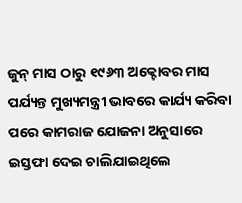ଜୁନ୍ ମାସ ଠାରୁ ୧୯୬୩ ଅକ୍ଟୋବର ମାସ ପର୍ଯ୍ୟନ୍ତ ମୁଖ୍ୟମନ୍ତ୍ରୀ ଭାବରେ କାର୍ଯ୍ୟ କରିବା ପରେ କାମରାଜ ଯୋଜନା ଅନୁସାରେ ଇସ୍ତଫା ଦେଇ ଚାଲିଯାଇଥିଲେ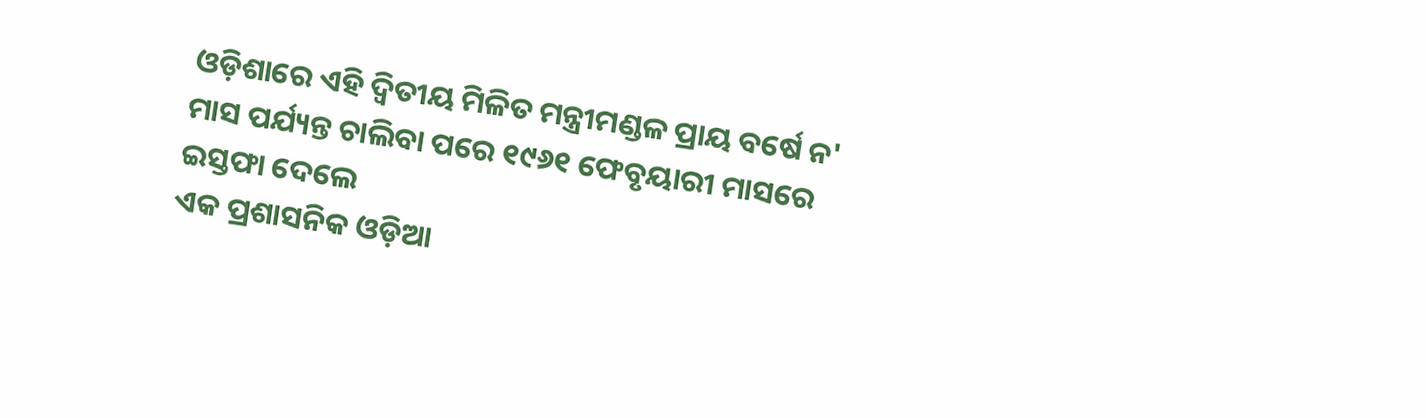ଓଡ଼ିଶାରେ ଏହି ଦ୍ୱିତୀୟ ମିଳିତ ମନ୍ତ୍ରୀମଣ୍ଡଳ ପ୍ରାୟ ବର୍ଷେ ନ' ମାସ ପର୍ଯ୍ୟନ୍ତ ଚାଲିବା ପରେ ୧୯୬୧ ଫେବୃୟାରୀ ମାସରେ ଇସ୍ତଫା ଦେଲେ
ଏକ ପ୍ରଶାସନିକ ଓଡ଼ିଆ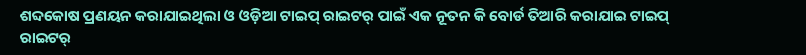ଶବ୍ଦକୋଷ ପ୍ରଣୟନ କରାଯାଇଥିଲା ଓ ଓଡ଼ିଆ ଟାଇପ୍ ରାଇଟର୍ ପାଇଁ ଏକ ନୂତନ କି ବୋର୍ଡ ତିଆରି କରାଯାଇ ଟାଇପ୍ ରାଇଟର୍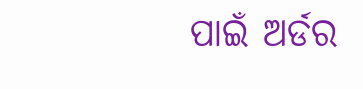ପାଇଁ ଅର୍ଡର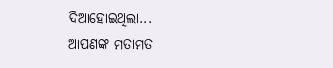ଦିଆହୋଇଥିଲା...
ଆପଣଙ୍କ ମତାମତ